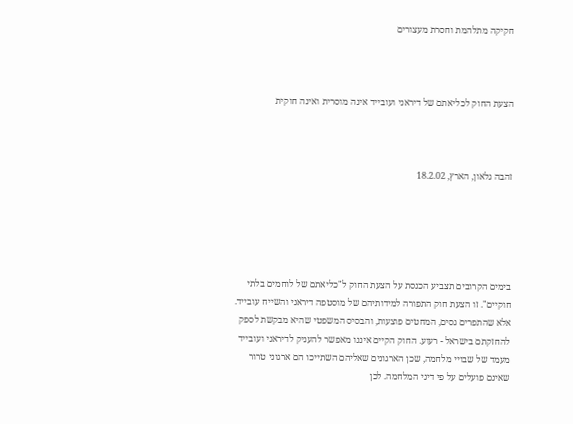חקיקה מתלהמת וחסרת מעצורים



הצעת החוק לכליאתם של דיראני ועובייד אינה מוסרית ואינה חוקית



זהבה גלאון, הארץ, 18.2.02





בימים הקרובים תצביע הכנסת על הצעת החוק ל"כליאתם של לוחמים בלתי חוקיים". זו הצעת חוק התפורה למידותיהם של מוסטפה דיראני והשייח עובייד. אלא שהתפרים גסים, המחטים פוצעות, והבסיס המשפטי שהיא מבקשת לספק להחזקתם בישראל - רעוע. החוק הקיים איננו מאפשר להעניק לדיראני ועובייד מעמד של שבויי מלחמה, שכן הארגונים שאליהם השתייכו הם ארגוני טרור שאינם פועלים על פי דיני המלחמה. לכן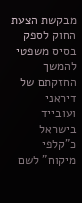מבקשת הצעת החוק לספק בסיס משפטי להמשך החזקתם של דיראני ועובייד בישראל כ"קלפי מיקוח" לשם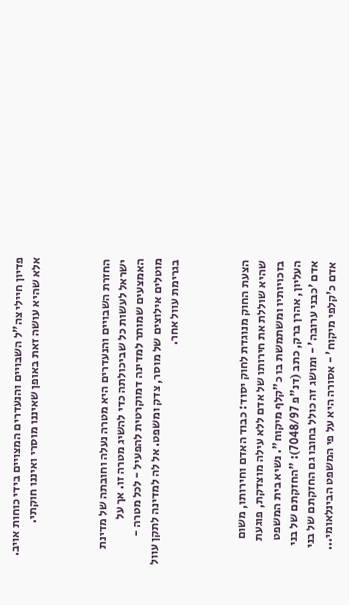פדיון חיילי צה"ל השבויים והנעדרים המצויים בידי כוחות אויב. אלא שהיא עושה זאת באופן שאיננו מוסרי ואיננו חוקתי.



החזרת השבויים והנעדרים היא מטרה נעלה וחובתה של מדינת ישראל לעשות כל שביכולתה כדי להשיג מטרה זו. אך על האמצעים שמותר למדינה דמוקרטית להפעיל - לכל מטרה - מוטלים אילוצים של מוסר, צדק ומשפט. אל לה למדינה לתקן עוול בגרימת עוול אחר.



הצעת החוק מנוגדת לחוק יסוד: כבוד האדם וחירותו, משום שהיא שוללת את חירותו של אדם ללא עילה מוצדקת, פוגעת בזכויותיו ומשתמשת בו כ"קלף מיקוח". נשיא בית המשפט העליון, אהרן ברק, כתב (דנ"פ 7048/97): "החזקתם של בני אדם 'כבני ערובה' - ומושג זה כולל בחובו גם החזקתם של בני אדם כ'קלפי מיקוח' - אסורה היא על פי המשפט הבינלאומי...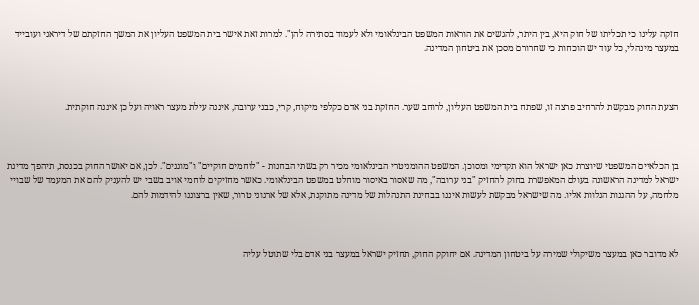חזקה עלינו כי תכליתו של חוק היא, בין היתר, להגשים את הוראות המשפט הבינלאומי ולא לעמוד בסתירה להן". למרות זאת אישר בית המשפט העליון את המשך החזקתם של דיראני ועובייד במעצר מינהלי, כל עוד יש הוכחות כי שחרורם מסכן את ביטחון המדינה.



הצעת החוק מבקשת להרחיב פרצה זו, שפתח בית המשפט העליון, לרוחב שער. החזקת בני אדם כקלפי מיקוח, קרי, כבני ערובה, איננה עילת מעצר ראויה ועל כן איננה חוקתית.



בן הכלאיים המשפטי שיוצרת כאן ישראל הוא תקדימי ומסוכן. המשפט ההומניטרי הבינלאומי מכיר רק בשתי הבחנות - "לוחמים חוקיים" ו"מוגנים". לכן, אם יאושר החוק בכנסת, תיהפך מדינת ישראל למדינה הראשונה בעולם המאפשרת בחוק להחזיק "בני ערובה", מה שאסור באיסור מוחלט במשפט הבינלאומי. כאשר מחזיקים לוחמי אויב בשבי יש להעניק להם את המעמד של שבויי מלחמה, על ההגנות הנלוות אליו. מה שישראל מבקשת לעשות איננו בבחינת התנהלות של מדינה מתוקנת, אלא של ארגוני טרור, שאין ברצוננו להידמות להם.



לא מדובר כאן במעצר משיקולי שמירה על ביטחון המדינה. אם יחוקק החוק, תחזיק ישראל במעצר בני אדם בלי שתוטל עליה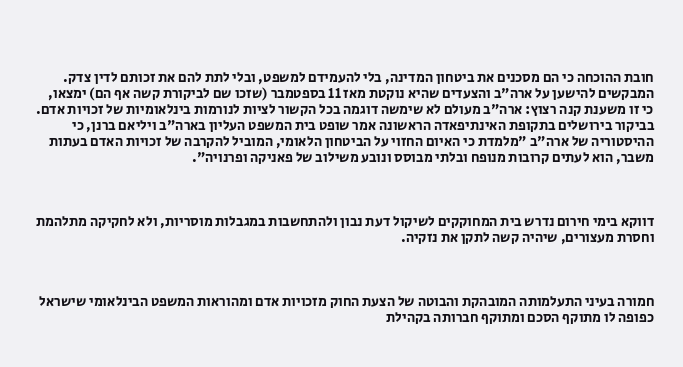חובת ההוכחה כי הם מסכנים את ביטחון המדינה, בלי להעמידם למשפט, ובלי לתת להם את זכותם לדין צדק. המבקשים להישען על ארה"ב והצעדים שהיא נוקטת מאז 11 בספטמבר (שזכו שם לביקורת קשה אף הם) ימצאו, כי זו משענת קנה רצוץ: ארה"ב מעולם לא שימשה דוגמה בכל הקשור לציות לנורמות בינלאומיות של זכויות אדם. בביקור בירושלים בתקופת האינתיפאדה הראשונה אמר שופט בית המשפט העליון בארה"ב ויליאם ברנן, כי ההיסטוריה של ארה"ב "מלמדת כי האיום החזוי על הביטחון הלאומי, המוביל להקרבה של זכויות האדם בעתות משבר, הוא לעתים קרובות מנופח ובלתי מבוסס ונובע משילוב של פאניקה ופרנויה".



דווקא בימי חירום נדרש בית המחוקקים לשיקול דעת נבון ולהתחשבות במגבלות מוסריות, ולא לחקיקה מתלהמת וחסרת מעצורים, שיהיה קשה לתקן את נזקיה.



חמורה בעיני התעלמותה המובהקת והבוטה של הצעת החוק מזכויות אדם ומהוראות המשפט הבינלאומי שישראל כפופה לו מתוקף הסכם ומתוקף חברותה בקהילת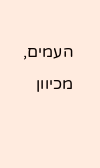העמים, מכיוון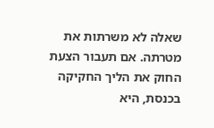שאלה לא משרתות את מטרתה. אם תעבור הצעת החוק את הליך החקיקה בכנסת, היא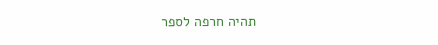תהיה חרפה לספר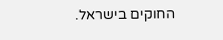החוקים בישראל.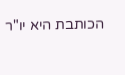הכותבת היא יו"ר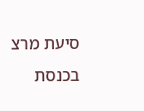סיעת מרצ בכנסת